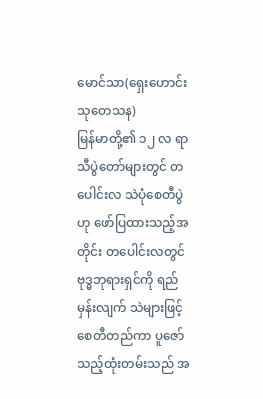မောင်သာ(ရှေးဟောင်းသုတေသန)
မြန်မာတို့၏ ၁၂ လ ရာသီပွဲတော်များတွင် တပေါင်းလ သဲပုံစေတီပွဲဟု ဖော်ပြထားသည့်အတိုင်း တပေါင်းလတွင် ဗုဒ္ဓဘုရားရှင်ကို ရည်မှန်းလျက် သဲများဖြင့် စေတီတည်ကာ ပူဇော်သည့်ထုံးတမ်းသည် အ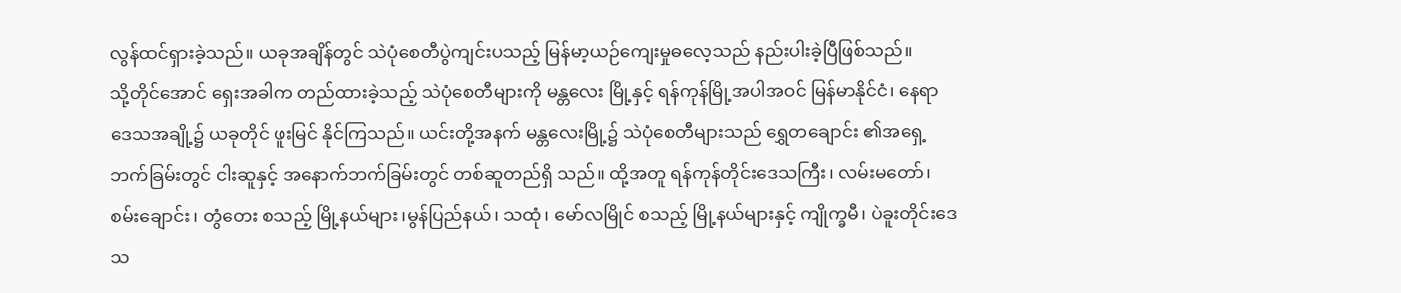လွန်ထင်ရှားခဲ့သည်။ ယခုအချိန်တွင် သဲပုံစေတီပွဲကျင်းပသည့် မြန်မာ့ယဉ်ကျေးမှုဓလေ့သည် နည်းပါးခဲ့ပြီဖြစ်သည်။
သို့တိုင်အောင် ရှေးအခါက တည်ထားခဲ့သည့် သဲပုံစေတီများကို မန္တလေး မြို့နှင့် ရန်ကုန်မြို့အပါအဝင် မြန်မာနိုင်ငံ၊ နေရာဒေသအချို့၌ ယခုတိုင် ဖူးမြင် နိုင်ကြသည်။ ယင်းတို့အနက် မန္တလေးမြို့၌ သဲပုံစေတီများသည် ရွှေတချောင်း ၏အရှေ့ဘက်ခြမ်းတွင် ငါးဆူနှင့် အနောက်ဘက်ခြမ်းတွင် တစ်ဆူတည်ရှိ သည်။ ထို့အတူ ရန်ကုန်တိုင်းဒေသကြီး၊ လမ်းမတော်၊ စမ်းချောင်း၊ တွံတေး စသည့် မြို့နယ်များ၊မွန်ပြည်နယ်၊ သထုံ၊ မော်လမြိုင် စသည့် မြို့နယ်များနှင့် ကျိုက္ခမီ၊ ပဲခူးတိုင်းဒေသ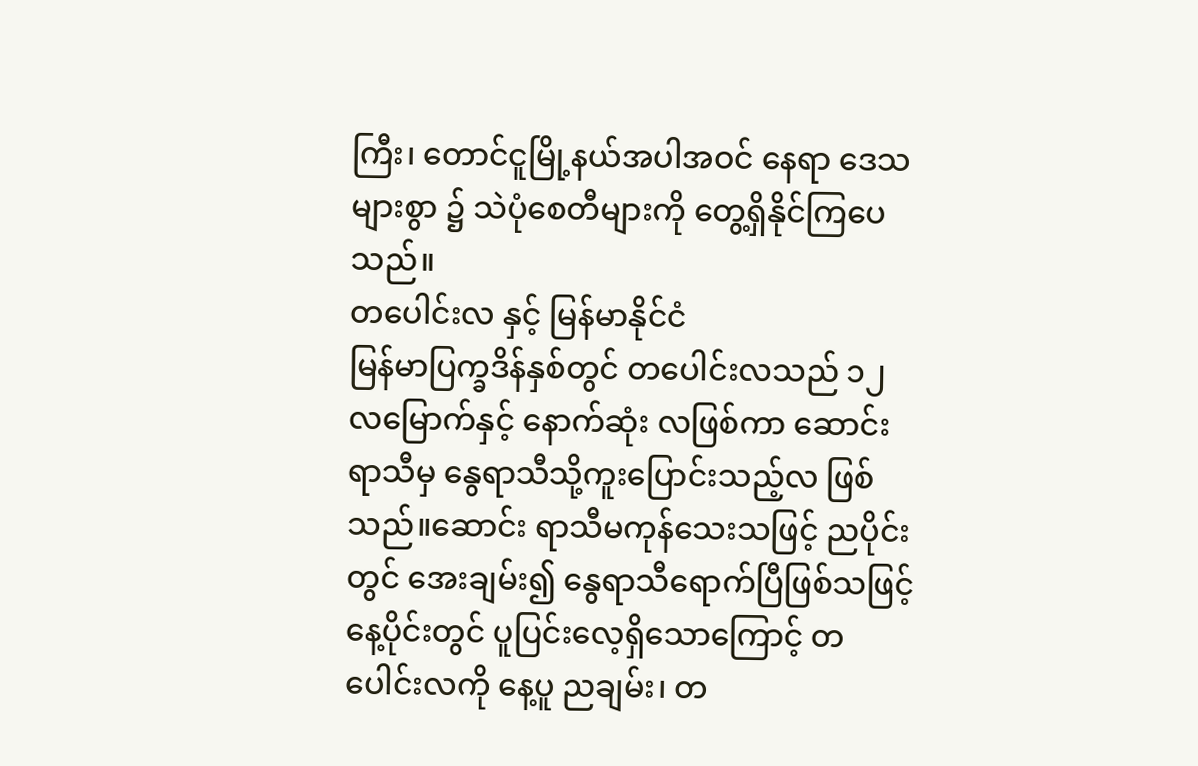ကြီး၊ တောင်ငူမြို့နယ်အပါအဝင် နေရာ ဒေသများစွာ ၌ သဲပုံစေတီများကို တွေ့ရှိနိုင်ကြပေသည်။
တပေါင်းလ နှင့် မြန်မာနိုင်ငံ
မြန်မာပြက္ခဒိန်နှစ်တွင် တပေါင်းလသည် ၁၂ လမြောက်နှင့် နောက်ဆုံး လဖြစ်ကာ ဆောင်းရာသီမှ နွေရာသီသို့ကူးပြောင်းသည့်လ ဖြစ်သည်။ဆောင်း ရာသီမကုန်သေးသဖြင့် ညပိုင်းတွင် အေးချမ်း၍ နွေရာသီရောက်ပြီဖြစ်သဖြင့် နေ့ပိုင်းတွင် ပူပြင်းလေ့ရှိသောကြောင့် တပေါင်းလကို နေ့ပူ ညချမ်း၊ တ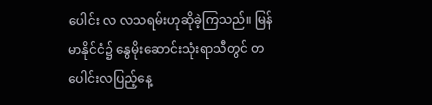ပေါင်း လ လသရမ်းဟုဆိုခဲ့ကြသည်။ မြန်မာနိုင်ငံ၌ နွေမိုးဆောင်းသုံးရာသီတွင် တပေါင်းလပြည့်နေ့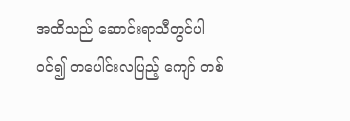အထိသည် ဆောင်းရာသီတွင်ပါဝင်၍ တပေါင်းလပြည့် ကျော် တစ်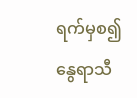ရက်မှစ၍ နွေရာသီ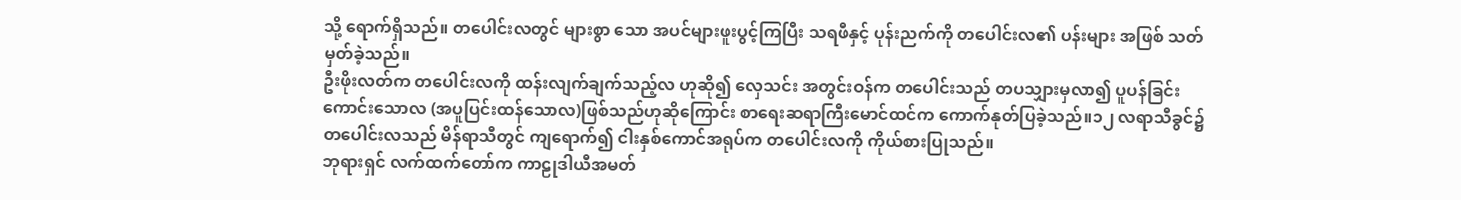သို့ ရောက်ရှိသည်။ တပေါင်းလတွင် များစွာ သော အပင်များဖူးပွင့်ကြပြီး သရဖီနှင့် ပုန်းညက်ကို တပေါင်းလ၏ ပန်းများ အဖြစ် သတ်မှတ်ခဲ့သည်။
ဦးဖိုးလတ်က တပေါင်းလကို ထန်းလျက်ချက်သည့်လ ဟုဆို၍ လှေသင်း အတွင်းဝန်က တပေါင်းသည် တပသျှားမှလာ၍ ပူပန်ခြင်းကောင်းသောလ (အပူပြင်းထန်သောလ)ဖြစ်သည်ဟုဆိုကြောင်း စာရေးဆရာကြီးမောင်ထင်က ကောက်နုတ်ပြခဲ့သည်။၁၂ လရာသီခွင်၌ တပေါင်းလသည် မိန်ရာသီတွင် ကျရောက်၍ ငါးနှစ်ကောင်အရုပ်က တပေါင်းလကို ကိုယ်စားပြုသည်။
ဘုရားရှင် လက်ထက်တော်က ကာဠုဒါယီအမတ်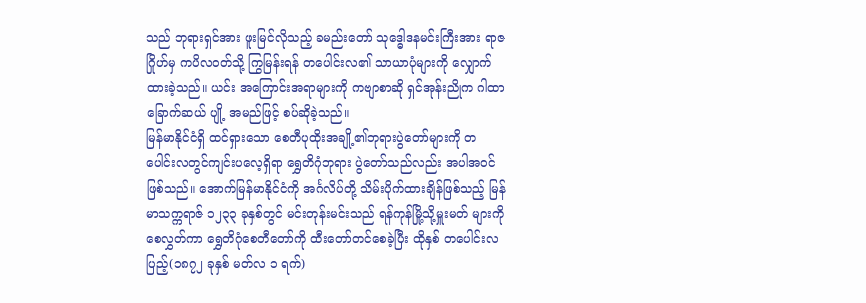သည် ဘုရားရှင်အား ဖူးမြင်လိုသည့် ခမည်းတော် သုဒ္ဓေါဒနမင်းကြီးအား ရာဇဂြိုဟ်မှ ကပိလဝတ်သို့ ကြွမြန်းရန် တပေါင်းလ၏ သာယာပုံများကို လျှောက်ထားခဲ့သည်။ ယင်း အကြောင်းအရာများကို ကဗျာစာဆို ရှင်အုန်းညိုက ဂါထာခြောက်ဆယ် ပျို့ အမည်ဖြင့် စပ်ဆိုခဲ့သည်။
မြန်မာနိုင်ငံရှိ ထင်ရှားသော စေတီပုထိုးအချို့၏ဘုရားပွဲတော်များကို တပေါင်းလတွင်ကျင်းပလေ့ရှိရာ ရွှေတိဂုံဘုရား ပွဲတော်သည်လည်း အပါအဝင် ဖြစ်သည်။ အောက်မြန်မာနိုင်ငံကို အင်္ဂလိပ်တို့ သိမ်းပိုက်ထားချိန်ဖြစ်သည့် မြန်မာသက္ကရာဇ် ၁၂၃၃ ခုနှစ်တွင် မင်းတုန်းမင်းသည် ရန်ကုန်မြို့သို့မှူးမတ် များကိုစေလွှတ်ကာ ရွှေတိဂုံစေတီတော်ကို ထီးတော်တင်စေခဲ့ပြီး ထိုနှစ် တပေါင်းလပြည့်(၁၈၇၂ ခုနှစ် မတ်လ ၁ ရက်)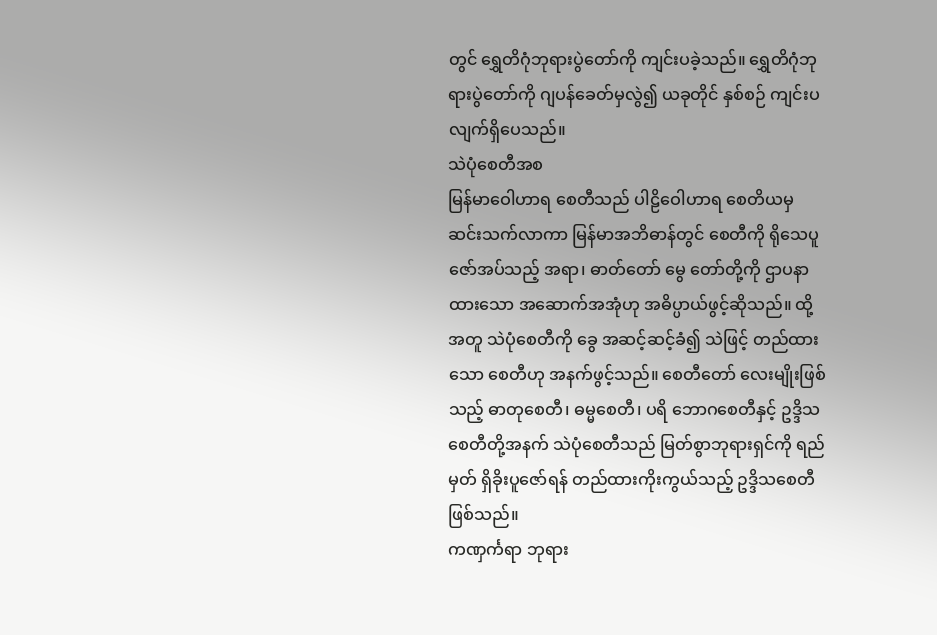တွင် ရွှေတိဂုံဘုရားပွဲတော်ကို ကျင်းပခဲ့သည်။ ရွှေတိဂုံဘုရားပွဲတော်ကို ဂျပန်ခေတ်မှလွဲ၍ ယခုတိုင် နှစ်စဉ် ကျင်းပလျက်ရှိပေသည်။
သဲပုံစေတီအစ
မြန်မာဝေါဟာရ စေတီသည် ပါဠိဝေါဟာရ စေတိယမှ ဆင်းသက်လာကာ မြန်မာအဘိဓာန်တွင် စေတီကို ရိုသေပူဇော်အပ်သည့် အရာ၊ ဓာတ်တော် မွေ တော်တို့ကို ဌာပနာထားသော အဆောက်အအုံဟု အဓိပ္ပာယ်ဖွင့်ဆိုသည်။ ထို့အတူ သဲပုံစေတီကို ခွေ အဆင့်ဆင့်ခံ၍ သဲဖြင့် တည်ထားသော စေတီဟု အနက်ဖွင့်သည်။ စေတီတော် လေးမျိုးဖြစ်သည့် ဓာတုစေတီ၊ ဓမ္မစေတီ၊ ပရိ ဘောဂစေတီနှင့် ဥဒ္ဒိသစေတီတို့အနက် သဲပုံစေတီသည် မြတ်စွာဘုရားရှင်ကို ရည်မှတ် ရှိခိုးပူဇော်ရန် တည်ထားကိုးကွယ်သည့် ဥဒ္ဒိသစေတီဖြစ်သည်။
ကဏှင်္ကရာ ဘုရား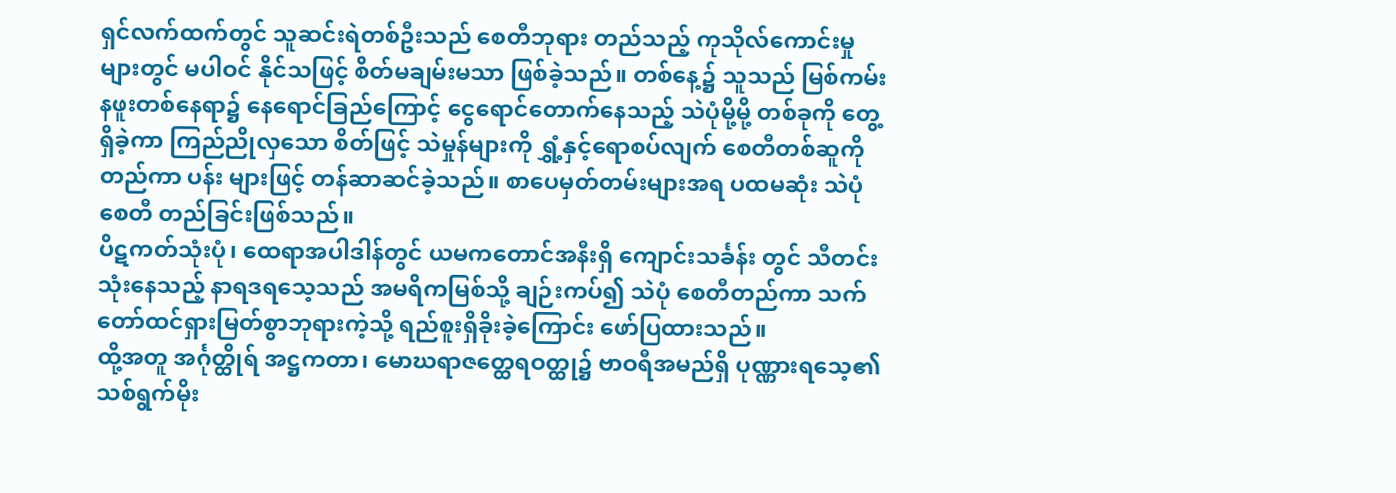ရှင်လက်ထက်တွင် သူဆင်းရဲတစ်ဦးသည် စေတီဘုရား တည်သည့် ကုသိုလ်ကောင်းမှုများတွင် မပါဝင် နိုင်သဖြင့် စိတ်မချမ်းမသာ ဖြစ်ခဲ့သည်။ တစ်နေ့၌ သူသည် မြစ်ကမ်းနဖူးတစ်နေရာ၌ နေရောင်ခြည်ကြောင့် ငွေရောင်တောက်နေသည့် သဲပုံမို့မို့ တစ်ခုကို တွေ့ရှိခဲ့ကာ ကြည်ညိုလှသော စိတ်ဖြင့် သဲမှုန်များကို ရွှံ့နှင့်ရောစပ်လျက် စေတီတစ်ဆူကို တည်ကာ ပန်း များဖြင့် တန်ဆာဆင်ခဲ့သည်။ စာပေမှတ်တမ်းများအရ ပထမဆုံး သဲပုံစေတီ တည်ခြင်းဖြစ်သည်။
ပိဋကတ်သုံးပုံ၊ ထေရာအပါဒါန်တွင် ယမကတောင်အနီးရှိ ကျောင်းသင်္ခန်း တွင် သီတင်းသုံးနေသည့် နာရဒရသေ့သည် အမရိကမြစ်သို့ ချဉ်းကပ်၍ သဲပုံ စေတီတည်ကာ သက်တော်ထင်ရှားမြတ်စွာဘုရားကဲ့သို့ ရည်စူးရှိခိုးခဲ့ကြောင်း ဖော်ပြထားသည်။
ထို့အတူ အင်္ဂုတ္ထိုရ် အဋ္ဌကတာ၊ မောဃရာဇတ္ထေရဝတ္ထု၌ ဗာဝရီအမည်ရှိ ပုဏ္ဏားရသေ့၏ သစ်ရွက်မိုး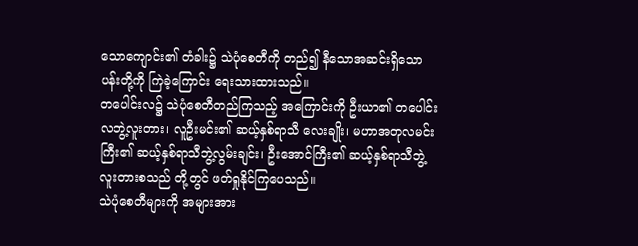သောကျောင်း၏ တံခါး၌ သဲပုံစေတီကို တည်၍ နီသောအဆင်းရှိသော ပန်းတို့ကို ကြဲခဲ့ကြောင်း ရေးသားထားသည်။
တပေါင်းလ၌ သဲပုံစေတီတည်ကြသည့် အကြောင်းကို ဦးယာ၏ တပေါင်း လဘွဲ့လူးတား၊ လူဦးမင်း၏ ဆယ့်နှစ်ရာသီ လေးချိုး၊ မဟာအတုလမင်းကြီး၏ ဆယ့်နှစ်ရာသီဘွဲ့လွမ်းချင်း၊ ဦးအောင်ကြီး၏ ဆယ့်နှစ်ရာသီဘွဲ့လူးတားစသည် တို့တွင် ဖတ်ရှုနိုင်ကြပေသည်။
သဲပုံစေတီများကို အများအား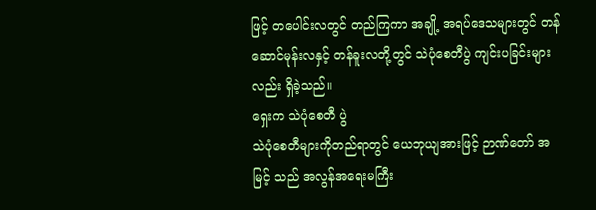ဖြင့် တပေါင်းလတွင် တည်ကြကာ အချို့ အရပ်ဒေသများတွင် တန်ဆောင်မုန်းလနှင့် တန်ခူးလတို့တွင် သဲပုံစေတီပွဲ ကျင်းပခြင်းများလည်း ရှိခဲ့သည်။
ရှေးက သဲပုံစေတီ ပွဲ
သဲပုံစေတီများကိုတည်ရာတွင် ယေဘုယျအားဖြင့် ဉာဏ်တော် အမြင့် သည် အလွန်အရေးမကြီး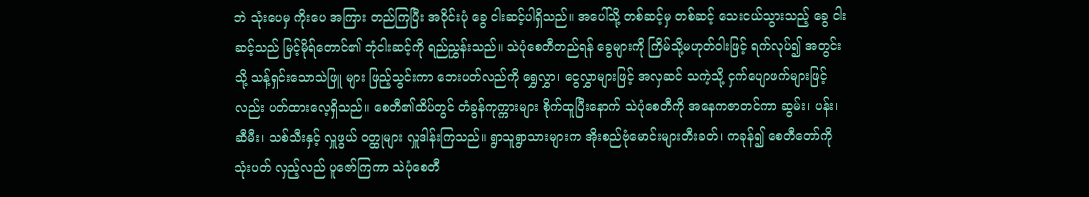ဘဲ သုံးပေမှ ကိုးပေ အကြား တည်ကြပြီး အဝိုင်းပုံ ခွေ ငါးဆင့်ပါရှိသည်။ အပေါ်သို့ တစ်ဆင့်မှ တစ်ဆင့် သေးငယ်သွားသည့် ခွေ ငါးဆင့်သည် မြင့်မိုရ်တောင်၏ ဘုံငါးဆင့်ကို ရည်ညွှန်းသည်။ သဲပုံစေတီတည်ရန် ခွေများကို ကြိမ်သို့မဟုတ်ဝါးဖြင့် ရက်လုပ်၍ အတွင်းသို့ သန့်ရှင်းသောသဲဖြူ များ ဖြည့်သွင်းကာ ဘေးပတ်လည်ကို ရွှေလွှာ၊ ငွေလွှာများဖြင့် အလှဆင် သကဲ့သို့ ငှက်ပျောဖက်များဖြင့်လည်း ပတ်ထားလေ့ရှိသည်။ စေတီ၏ထိပ်တွင် တံခွန်ကုက္ကားများ စိုက်ထူပြီးနောက် သဲပုံစေတီကို အနေကဇာတင်ကာ ဆွမ်း၊ ပန်း၊ ဆီမီး၊ သစ်သီးနှင့် လှူဖွယ် ဝတ္ထုများ လှူဒါန်းကြသည်။ ရွာသူရွာသားများက အိုးစည်ဗုံမောင်းများတီးခတ်၊ ကခုန်၍ စေတီတော်ကို သုံးပတ် လှည့်လည် ပူဇော်ကြကာ သဲပုံစေတီ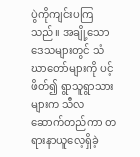ပွဲကိုကျင်းပကြသည်။ အချို့သော ဒေသများတွင် သံဃာတော်များကို ပင့်ဖိတ်၍ ရွာသူရွာသားများက သီလ ဆောက်တည်ကာ တရားနာယူလေ့ရှိခဲ့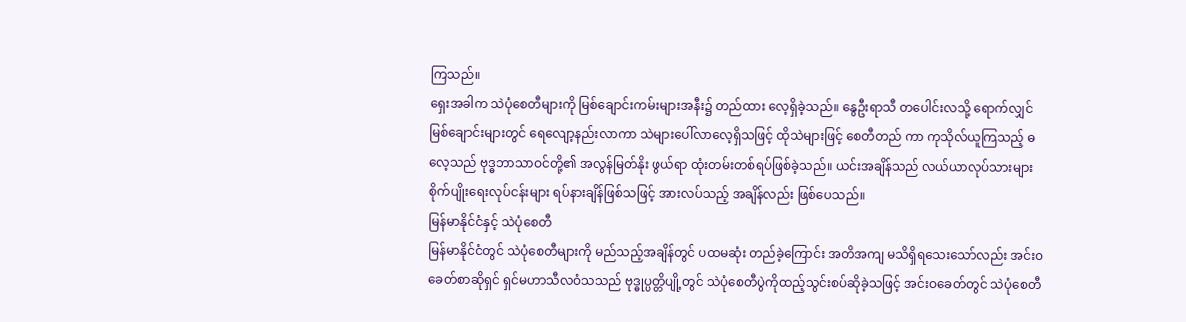ကြသည်။
ရှေးအခါက သဲပုံစေတီများကို မြစ်ချောင်းကမ်းများအနီး၌ တည်ထား လေ့ရှိခဲ့သည်။ နွေဦးရာသီ တပေါင်းလသို့ ရောက်လျှင် မြစ်ချောင်းများတွင် ရေလျော့နည်းလာကာ သဲများပေါ်လာလေ့ရှိသဖြင့် ထိုသဲများဖြင့် စေတီတည် ကာ ကုသိုလ်ယူကြသည့် ဓလေ့သည် ဗုဒ္ဓဘာသာဝင်တို့၏ အလွန်မြတ်နိုး ဖွယ်ရာ ထုံးတမ်းတစ်ရပ်ဖြစ်ခဲ့သည်။ ယင်းအချိန်သည် လယ်ယာလုပ်သားများ စိုက်ပျိုးရေးလုပ်ငန်းများ ရပ်နားချိန်ဖြစ်သဖြင့် အားလပ်သည့် အချိန်လည်း ဖြစ်ပေသည်။
မြန်မာနိုင်ငံနှင့် သဲပုံစေတီ
မြန်မာနိုင်ငံတွင် သဲပုံစေတီများကို မည်သည့်အချိန်တွင် ပထမဆုံး တည်ခဲ့ကြောင်း အတိအကျ မသိရှိရသေးသော်လည်း အင်း၀ခေတ်စာဆိုရှင် ရှင်မဟာသီလဝံသသည် ဗုဒ္ဓုပ္ပတ္တိပျို့တွင် သဲပုံစေတီပွဲကိုထည့်သွင်းစပ်ဆိုခဲ့သဖြင့် အင်းဝခေတ်တွင် သဲပုံစေတီ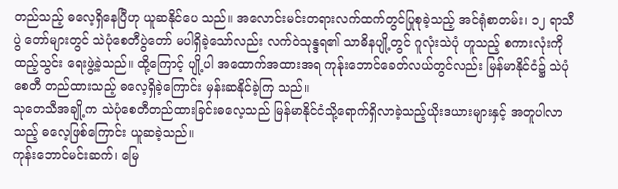တည်သည့် ဓလေ့ရှိနေပြီဟု ယူဆနိုင်ပေ သည်။ အလောင်းမင်းတရားလက်ထက်တွင်ပြုစုခဲ့သည့် အင်ရုံစာတမ်း၊ ၁၂ ရာသီပွဲ တော်များတွင် သဲပုံစေတီပွဲတော် မပါရှိခဲ့သော်လည်း လက်ဝဲသုန္ဒရ၏ သာဓိနပျို့တွင် ဂူလုံးသဲပုံ ဟူသည့် စကားလုံးကို ထည့်သွင်း ရေးဖွဲ့ခဲ့သည်။ ထို့ကြောင့် ပျို့ပါ အထောက်အထားအရ ကုန်ုးဘောင်ခေတ်လယ်တွင်လည်း မြန်မာနိုင်ငံ၌ သဲပုံစေတီ တည်ထားသည့် ဓလေ့ရှိခဲ့ကြောင်း မှန်းဆနိုင်ခဲ့ကြ သည်။
သုတေသီအချို့က သဲပုံစေတီတည်ထားခြင်းဓလေ့သည် မြန်မာနိုင်ငံသို့ရောက်ရှိလာခဲ့သည့်ယိုးဒယားများနှင့် အတူပါလာသည့် ဓလေ့ဖြစ်ကြောင်း ယူဆခဲ့သည်။
ကုန်းဘောင်မင်းဆက်၊ မြေ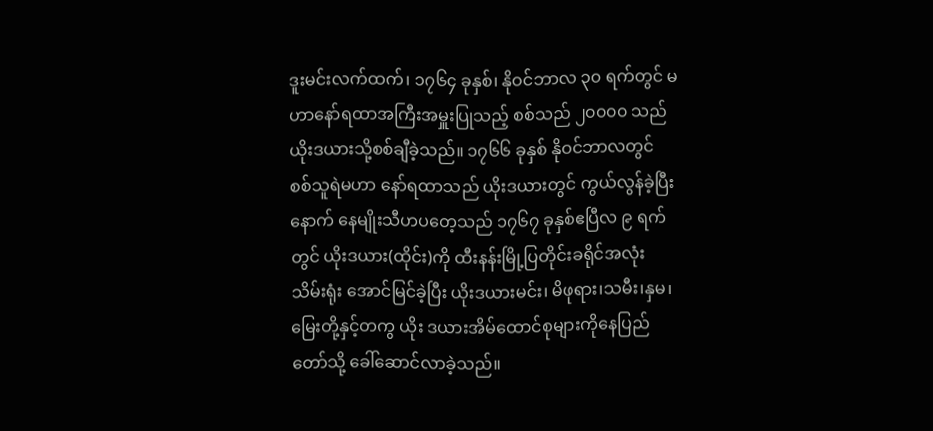ဒူးမင်းလက်ထက်၊ ၁၇၆၄ ခုနှစ်၊ နိုဝင်ဘာလ ၃၀ ရက်တွင် မဟာနော်ရထာအကြီးအမှူးပြုသည့် စစ်သည် ၂၀၀၀၀ သည် ယိုးဒယားသို့စစ်ချီခဲ့သည်။ ၁၇၆၆ ခုနှစ် နိုဝင်ဘာလတွင် စစ်သူရဲမဟာ နော်ရထာသည် ယိုးဒယားတွင် ကွယ်လွန်ခဲ့ပြီးနောက် နေမျိုးသီဟပတေ့သည် ၁၇၆၇ ခုနှစ်ဧပြီလ ၉ ရက်တွင် ယိုးဒယား(ထိုင်း)ကို ထီးနန်းမြို့ပြတိုင်းခရိုင်အလုံး သိမ်းရုံး အောင်မြင်ခဲ့ပြီး ယိုးဒယားမင်း၊ မိဖုရား၊သမီး၊နှမ၊မြေးတို့နှင့်တကွ ယိုး ဒယားအိမ်ထောင်စုများကိုနေပြည်တော်သို့ ခေါ်ဆောင်လာခဲ့သည်။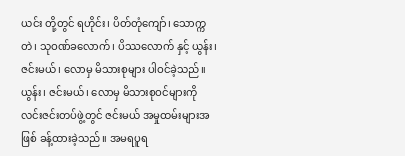ယင်း တို့တွင် ရဟိုင်း၊ ပိတ်တုံကျော်၊ သောက္ကတဲ၊ သုဝဏ်ခလောက်၊ ပိဿလောက် နှင့် ယွန်း၊ ဇင်းမယ်၊ လောမှ မိသားစုများ ပါဝင်ခဲ့သည်။
ယွန်း၊ ဇင်းမယ်၊ လောမှ မိသားစုဝင်များကို လင်းဇင်းတပ်ဖွဲ့တွင် ဇင်းမယ် အမှုထမ်းများအဖြစ် ခန့်ထားခဲ့သည်။ အမရပူရ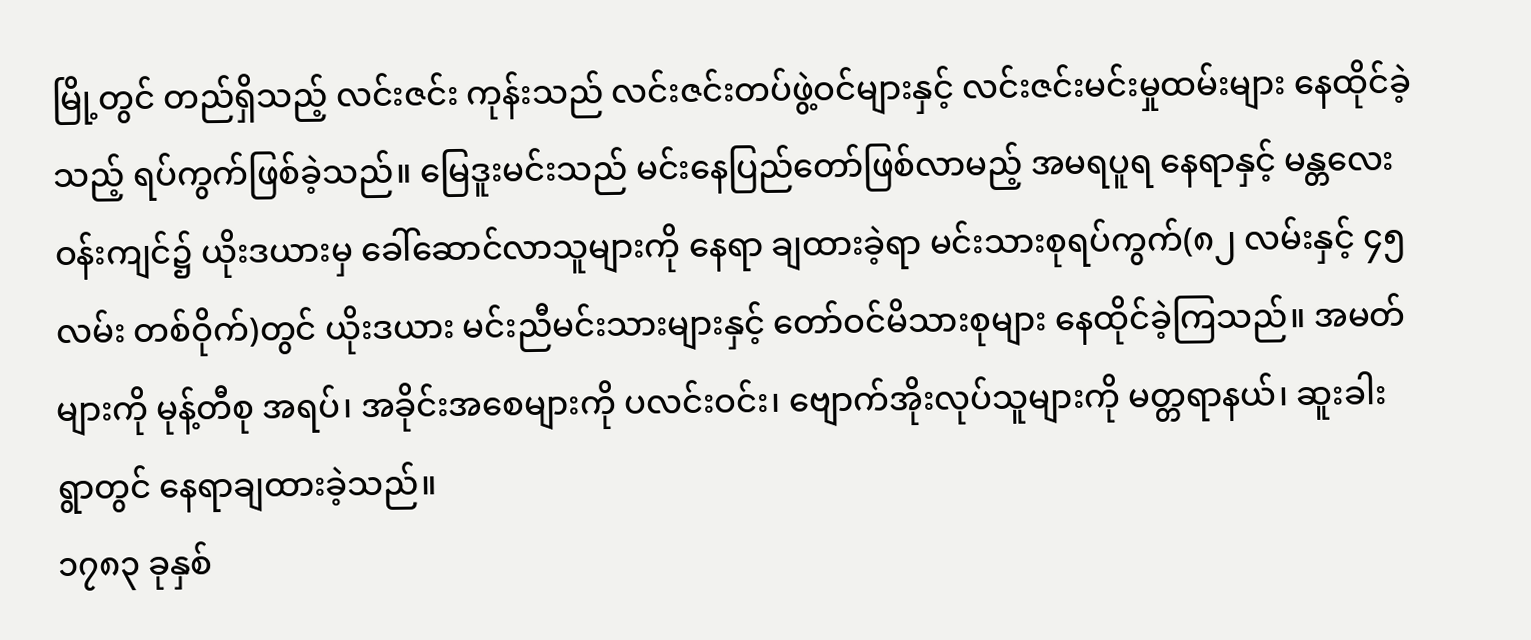မြို့တွင် တည်ရှိသည့် လင်းဇင်း ကုန်းသည် လင်းဇင်းတပ်ဖွဲ့ဝင်များနှင့် လင်းဇင်းမင်းမှုထမ်းများ နေထိုင်ခဲ့သည့် ရပ်ကွက်ဖြစ်ခဲ့သည်။ မြေဒူးမင်းသည် မင်းနေပြည်တော်ဖြစ်လာမည့် အမရပူရ နေရာနှင့် မန္တလေးဝန်းကျင်၌ ယိုးဒယားမှ ခေါ်ဆောင်လာသူများကို နေရာ ချထားခဲ့ရာ မင်းသားစုရပ်ကွက်(၈၂ လမ်းနှင့် ၄၅ လမ်း တစ်ဝိုက်)တွင် ယိုးဒယား မင်းညီမင်းသားများနှင့် တော်ဝင်မိသားစုများ နေထိုင်ခဲ့ကြသည်။ အမတ်များကို မုန့်တီစု အရပ်၊ အခိုင်းအစေများကို ပလင်းဝင်း၊ ဗျောက်အိုးလုပ်သူများကို မတ္တရာနယ်၊ ဆူးခါးရွာတွင် နေရာချထားခဲ့သည်။
၁၇၈၃ ခုနှစ်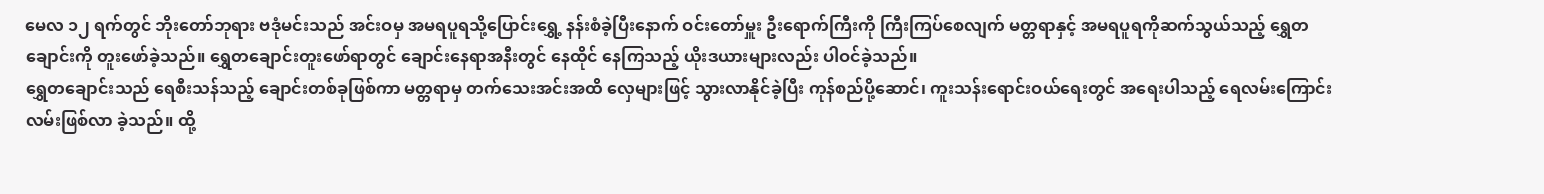မေလ ၁၂ ရက်တွင် ဘိုးတော်ဘုရား ဗဒုံမင်းသည် အင်းဝမှ အမရပူရသို့ပြောင်းရွှေ့ နန်းစံခဲ့ပြီးနောက် ဝင်းတော်မှူး ဦးရောက်ကြီးကို ကြီးကြပ်စေလျက် မတ္တရာနှင့် အမရပူရကိုဆက်သွယ်သည့် ရွှေတချောင်းကို တူးဖော်ခဲ့သည်။ ရွှေတချောင်းတူးဖော်ရာတွင် ချောင်းနေရာအနီးတွင် နေထိုင် နေကြသည့် ယိုးဒယားများလည်း ပါဝင်ခဲ့သည်။
ရွှေတချောင်းသည် ရေစီးသန်သည့် ချောင်းတစ်ခုဖြစ်ကာ မတ္တရာမှ တက်သေးအင်းအထိ လှေများဖြင့် သွားလာနိုင်ခဲ့ပြီး ကုန်စည်ပို့ဆောင်၊ ကူးသန်းရောင်းဝယ်ရေးတွင် အရေးပါသည့် ရေလမ်းကြောင်းလမ်းဖြစ်လာ ခဲ့သည်။ ထို့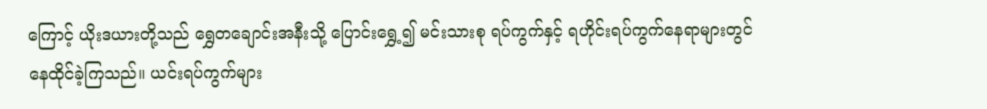ကြောင့် ယိုးဒယားတို့သည် ရွှေတချောင်းအနီးသို့ ပြောင်းရွှေ့၍ မင်းသားစု ရပ်ကွက်နှင့် ရဟိုင်းရပ်ကွက်နေရာများတွင် နေထိုင်ခဲ့ကြသည်။ ယင်းရပ်ကွက်များ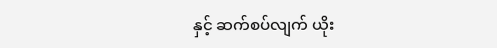နှင့် ဆက်စပ်လျက် ယိုး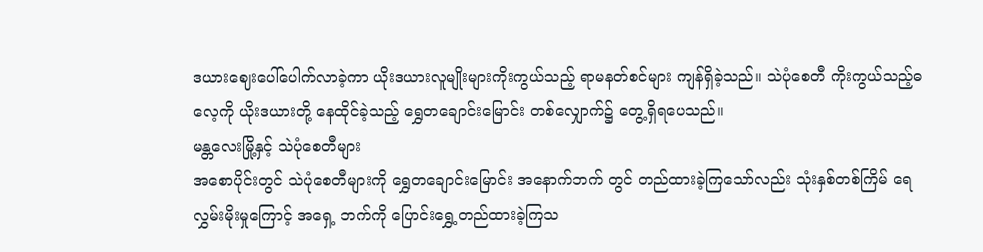ဒယားဈေးပေါ်ပေါက်လာခဲ့ကာ ယိုးဒယားလူမျိုးများကိုးကွယ်သည့် ရာမနတ်စင်များ ကျန်ရှိခဲ့သည်။ သဲပုံစေတီ ကိုးကွယ်သည့်ဓလေ့ကို ယိုးဒယားတို့ နေထိုင်ခဲ့သည့် ရွှေတချောင်းမြောင်း တစ်လျှောက်၌ တွေ့ရှိရပေသည်။
မန္တလေးမြို့နှင့် သဲပုံစေတီများ
အစောပိုင်းတွင် သဲပုံစေတီများကို ရွှေတချောင်းမြောင်း အနောက်ဘက် တွင် တည်ထားခဲ့ကြသော်လည်း သုံးနှစ်တစ်ကြိမ် ရေလွှမ်းမိုးမှုကြောင့် အရှေ့ ဘက်ကို ပြောင်းရွှေ့တည်ထားခဲ့ကြသ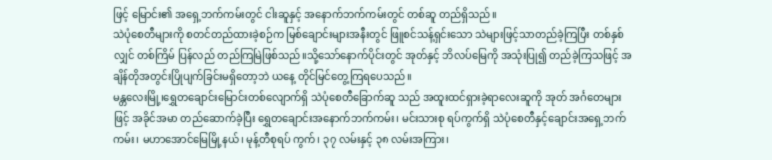ဖြင့် မြောင်း၏ အရှေ့ဘက်ကမ်းတွင် ငါးဆူနှင့် အနောက်ဘက်ကမ်းတွင် တစ်ဆူ တည်ရှိသည်။
သဲပုံစေတီများကို စတင်တည်ထားခဲ့စဉ်က မြစ်ချောင်းများအနီးတွင် ဖြူစင်သန့်ရှင်းသော သဲများဖြင့်သာတည်ခဲ့ကြပြီး တစ်နှစ်လျှင် တစ်ကြိမ် ပြန်လည် တည်ကြမြဲဖြစ်သည်။သို့သော်နောက်ပိုင်းတွင် အုတ်နှင့် ဘိလပ်မြေကို အသုံးပြု၍ တည်ခဲ့ကြသဖြင့် အချိန်တိုအတွင်းပြိုပျက်ခြင်းမရှိတော့ဘဲ ယနေ့ တိုင်မြင်တွေ့ကြရပေသည်။
မန္တလေးမြို့၊ရွှေတချောင်းမြောင်းတစ်လျောက်ရှိ သဲပုံစေတီခြောက်ဆူ သည် အထူးထင်ရှားခဲ့ရာလေးဆူကို အုတ် အင်္ဂတေများဖြင့် အခိုင်အမာ တည်ဆောက်ခဲ့ပြီး ရွှေတချောင်းအနောက်ဘက်ကမ်း၊ မင်းသားစု ရပ်ကွက်ရှိ သဲပုံစေတီနှင့်ချောင်းအရှေ့ဘက်ကမ်း၊ မဟာအောင်မြေမြို့နယ်၊ မုန့်တီစုရပ် ကွက်၊ ၃၇ လမ်းနှင့် ၃၈ လမ်းအကြား၊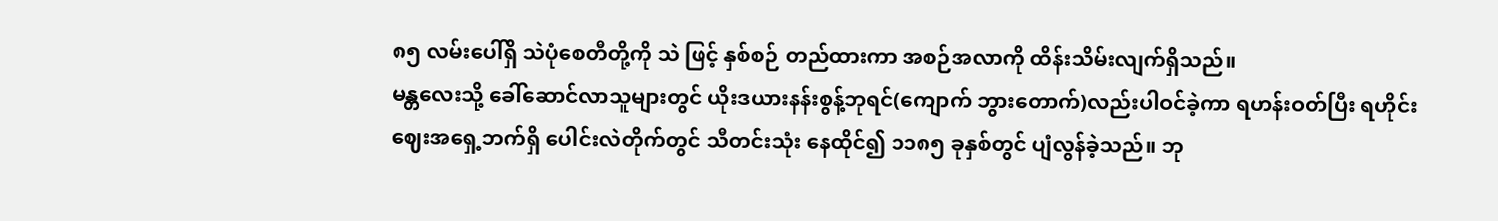၈၅ လမ်းပေါ်ရှိ သဲပုံစေတီတို့ကို သဲ ဖြင့် နှစ်စဉ် တည်ထားကာ အစဉ်အလာကို ထိန်းသိမ်းလျက်ရှိသည်။
မန္တလေးသို့ ခေါ်ဆောင်လာသူများတွင် ယိုးဒယားနန်းစွန့်ဘုရင်(ကျောက် ဘွားတောက်)လည်းပါဝင်ခဲ့ကာ ရဟန်းဝတ်ပြီး ရဟိုင်းဈေးအရှေ့ဘက်ရှိ ပေါင်းလဲတိုက်တွင် သီတင်းသုံး နေထိုင်၍ ၁၁၈၅ ခုနှစ်တွင် ပျံလွန်ခဲ့သည်။ ဘု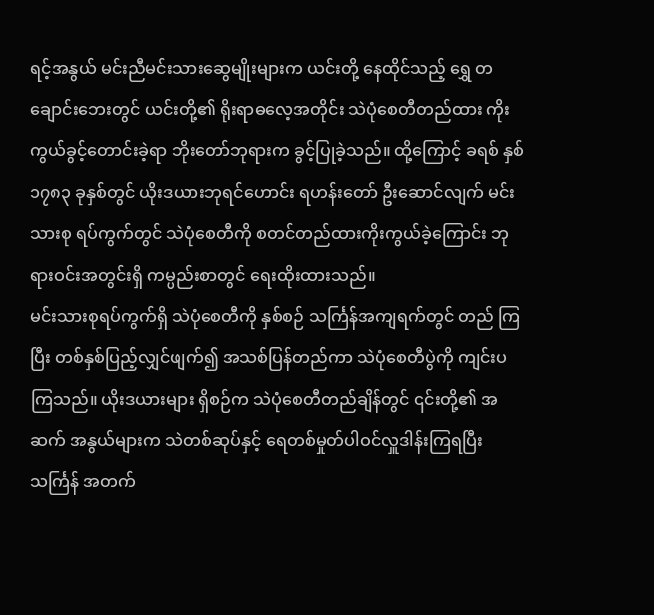ရင့်အနွယ် မင်းညီမင်းသားဆွေမျိုးများက ယင်းတို့ နေထိုင်သည့် ရွှေ တချောင်းဘေးတွင် ယင်းတို့၏ ရိုးရာဓလေ့အတိုင်း သဲပုံစေတီတည်ထား ကိုးကွယ်ခွင့်တောင်းခဲ့ရာ ဘိုးတော်ဘုရားက ခွင့်ပြုခဲ့သည်။ ထို့ကြောင့် ခရစ် နှစ် ၁၇၈၃ ခုနှစ်တွင် ယိုးဒယားဘုရင်ဟောင်း ရဟန်းတော် ဦးဆောင်လျက် မင်းသားစု ရပ်ကွက်တွင် သဲပုံစေတီကို စတင်တည်ထားကိုးကွယ်ခဲ့ကြောင်း ဘုရားဝင်းအတွင်းရှိ ကမ္ပည်းစာတွင် ရေးထိုးထားသည်။
မင်းသားစုရပ်ကွက်ရှိ သဲပုံစေတီကို နှစ်စဉ် သင်္ကြန်အကျရက်တွင် တည် ကြပြီး တစ်နှစ်ပြည့်လျှင်ဖျက်၍ အသစ်ပြန်တည်ကာ သဲပုံစေတီပွဲကို ကျင်းပ ကြသည်။ ယိုးဒယားများ ရှိစဉ်က သဲပုံစေတီတည်ချိန်တွင် ၎င်းတို့၏ အဆက် အနွယ်များက သဲတစ်ဆုပ်နှင့် ရေတစ်မှုတ်ပါဝင်လှူဒါန်းကြရပြီး သင်္ကြန် အတက်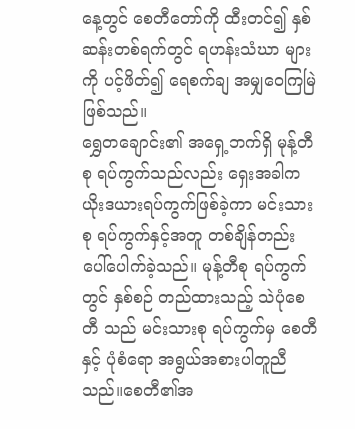နေ့တွင် စေတီတော်ကို ထီးတင်၍ နှစ်ဆန်းတစ်ရက်တွင် ရဟန်းသံဃာ များကို ပင့်ဖိတ်၍ ရေစက်ချ အမျှဝေကြမြဲဖြစ်သည်။
ရွှေတချောင်း၏ အရှေ့ဘက်ရှိ မုန့်တီစု ရပ်ကွက်သည်လည်း ရှေးအခါက ယိုးဒယားရပ်ကွက်ဖြစ်ခဲ့ကာ မင်းသားစု ရပ်ကွက်နှင့်အတူ တစ်ချိန်တည်း ပေါ်ပေါက်ခဲ့သည်။ မုန့်တီစု ရပ်ကွက်တွင် နှစ်စဉ် တည်ထားသည့် သဲပုံစေတီ သည် မင်းသားစု ရပ်ကွက်မှ စေတီနှင့် ပုံစံရော အရွယ်အစားပါတူညီသည်။စေတီ၏အ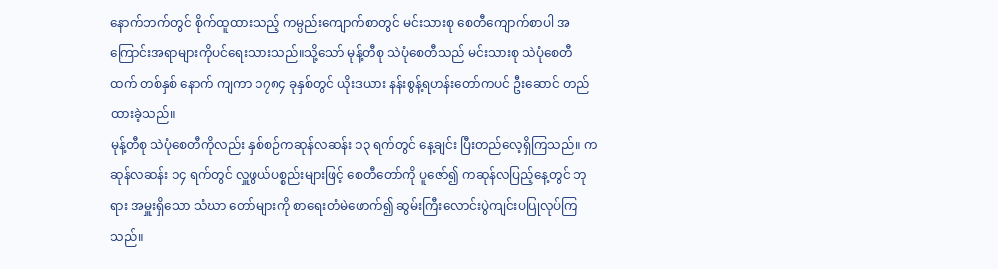နောက်ဘက်တွင် စိုက်ထူထားသည့် ကမ္ပည်းကျောက်စာတွင် မင်းသားစု စေတီကျောက်စာပါ အကြောင်းအရာများကိုပင်ရေးသားသည်။သို့သော် မုန့်တီစု သဲပုံစေတီသည် မင်းသားစု သဲပုံစေတီထက် တစ်နှစ် နောက် ကျကာ ၁၇၈၄ ခုနှစ်တွင် ယိုးဒယား နန်းစွန့်ရဟန်းတော်ကပင် ဦးဆောင် တည်ထားခဲ့သည်။
မုန့်တီစု သဲပုံစေတီကိုလည်း နှစ်စဉ်ကဆုန်လဆန်း ၁၃ ရက်တွင် နေ့ချင်း ပြီးတည်လေ့ရှိကြသည်။ ကဆုန်လဆန်း ၁၄ ရက်တွင် လှူဖွယ်ပစ္စည်းများဖြင့် စေတီတော်ကို ပူဇော်၍ ကဆုန်လပြည့်နေ့တွင် ဘုရား အမှူးရှိသော သံဃာ တော်များကို စာရေးတံမဲဖောက်၍ ဆွမ်းကြီးလောင်းပွဲကျင်းပပြုလုပ်ကြ သည်။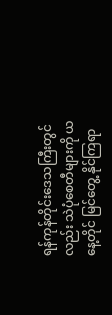ရန်ကုန်တိုင်းဒေသကြီးတွင်လည်း သဲပုံစေတီများကို ယနေ့တိုင် မြင်တွေ့ နိုင်ကြရာ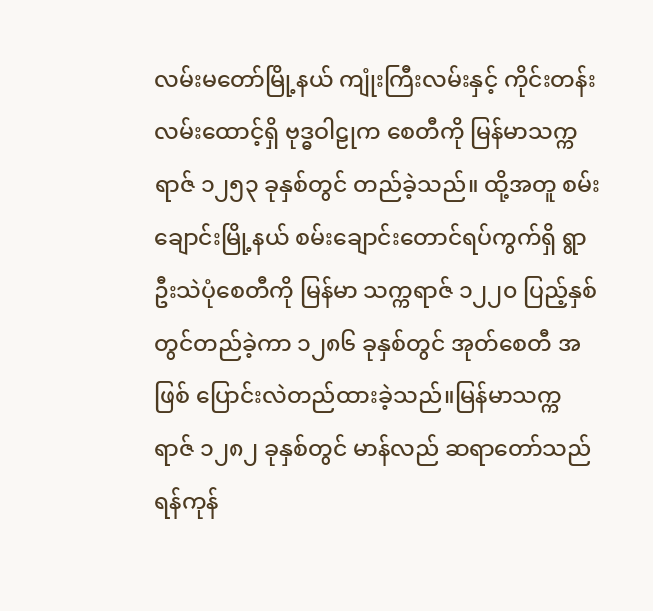လမ်းမတော်မြို့နယ် ကျုံးကြီးလမ်းနှင့် ကိုင်းတန်းလမ်းထောင့်ရှိ ဗုဒ္ဓဝါဠုက စေတီကို မြန်မာသက္ကရာဇ် ၁၂၅၃ ခုနှစ်တွင် တည်ခဲ့သည်။ ထို့အတူ စမ်းချောင်းမြို့နယ် စမ်းချောင်းတောင်ရပ်ကွက်ရှိ ရွာဦးသဲပုံစေတီကို မြန်မာ သက္ကရာဇ် ၁၂၂၀ ပြည့်နှစ်တွင်တည်ခဲ့ကာ ၁၂၈၆ ခုနှစ်တွင် အုတ်စေတီ အဖြစ် ပြောင်းလဲတည်ထားခဲ့သည်။မြန်မာသက္ကရာဇ် ၁၂၈၂ ခုနှစ်တွင် မာန်လည် ဆရာတော်သည် ရန်ကုန်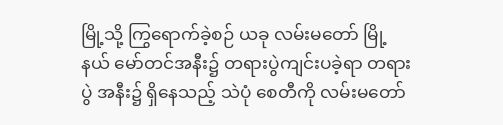မြို့သို့ ကြွရောက်ခဲ့စဉ် ယခု လမ်းမတော် မြို့နယ် မော်တင်အနီး၌ တရားပွဲကျင်းပခဲ့ရာ တရားပွဲ အနီး၌ ရှိနေသည့် သဲပုံ စေတီကို လမ်းမတော်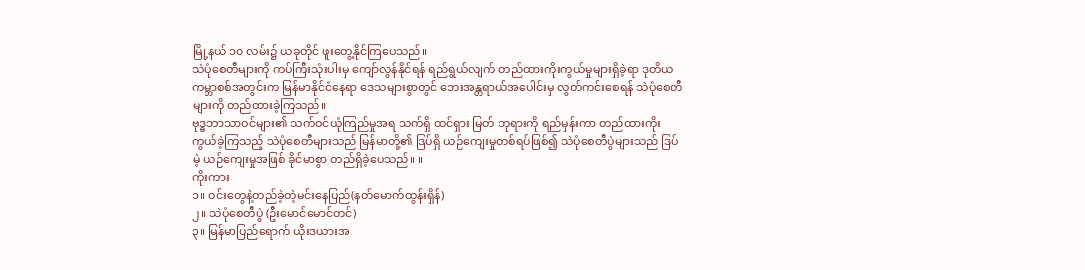မြို့နယ် ၁၀ လမ်း၌ ယခုတိုင် ဖူးတွေ့နိုင်ကြပေသည်။
သဲပုံစေတီများကို ကပ်ကြီးသုံးပါးမှ ကျော်လွန်နိုင်ရန် ရည်ရွယ်လျက် တည်ထားကိုးကွယ်မှုများရှိခဲ့ရာ ဒုတိယကမ္ဘာစစ်အတွင်းက မြန်မာနိုင်ငံနေရာ ဒေသများစွာတွင် ဘေးအန္တရာယ်အပေါင်းမှ လွတ်ကင်းစေရန် သဲပုံစေတီများကို တည်ထားခဲ့ကြသည်။
ဗုဒ္ဓဘာသာဝင်များ၏ သက်ဝင်ယုံကြည်မှုအရ သက်ရှိ ထင်ရှား မြတ် ဘုရားကို ရည်မှန်းကာ တည်ထားကိုးကွယ်ခဲ့ကြသည့် သဲပုံစေတီများသည် မြန်မာတို့၏ ဒြပ်ရှိ ယဉ်ကျေးမှုတစ်ရပ်ဖြစ်၍ သဲပုံစေတီပွဲများသည် ဒြပ်မဲ့ ယဉ်ကျေးမှုအဖြစ် ခိုင်မာစွာ တည်ရှိခဲ့ပေသည်။ ။
ကိုးကား
၁။ ဝင်းတွေနဲ့တည်ခဲ့တဲ့မင်းနေပြည်(နတ်မောက်ထွန်းရှိန်)
၂။ သဲပုံစေတီပွဲ (ဦးမောင်မောင်တင်)
၃။ မြန်မာပြည်ရောက် ယိုးဒယားအ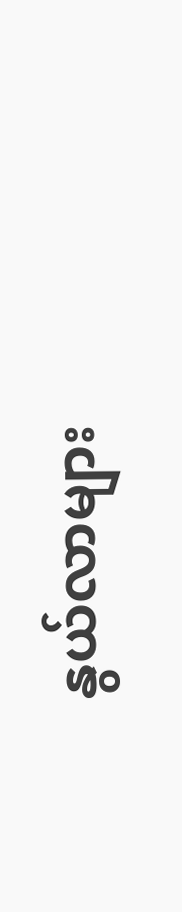နွယ်လာများ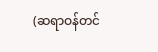(ဆရာဝန်တင်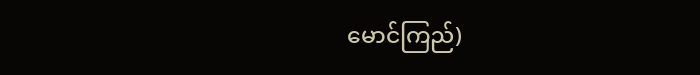မောင်ကြည်)